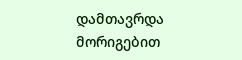დამთავრდა მორიგებით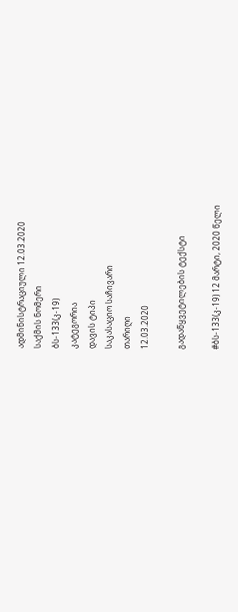ადმინისტრაციული 12.03.2020
საქმის ნომერი
ბს-133(კ-19)
კატეგორია
დავის ტიპი
საკასაციო საჩივარი
თარიღი
12.03.2020

გადაწყვეტილების ტექსტი

#ბს-133(კ-19) 12 მარტი, 2020 წელი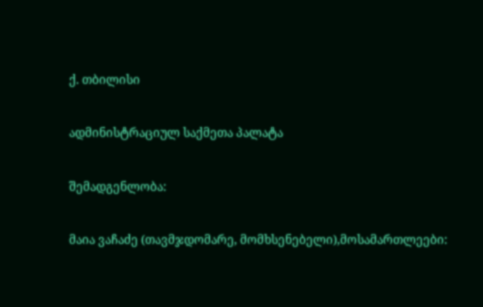ქ. თბილისი

ადმინისტრაციულ საქმეთა პალატა

შემადგენლობა:

მაია ვაჩაძე (თავმჯდომარე, მომხსენებელი),მოსამართლეები: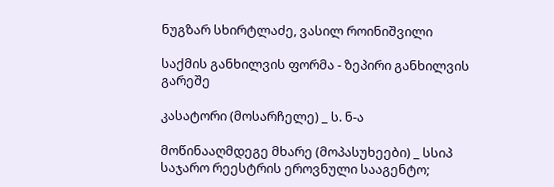ნუგზარ სხირტლაძე, ვასილ როინიშვილი

საქმის განხილვის ფორმა - ზეპირი განხილვის გარეშე

კასატორი (მოსარჩელე) _ ს. ნ-ა

მოწინააღმდეგე მხარე (მოპასუხეები) _ სსიპ საჯარო რეესტრის ეროვნული სააგენტო;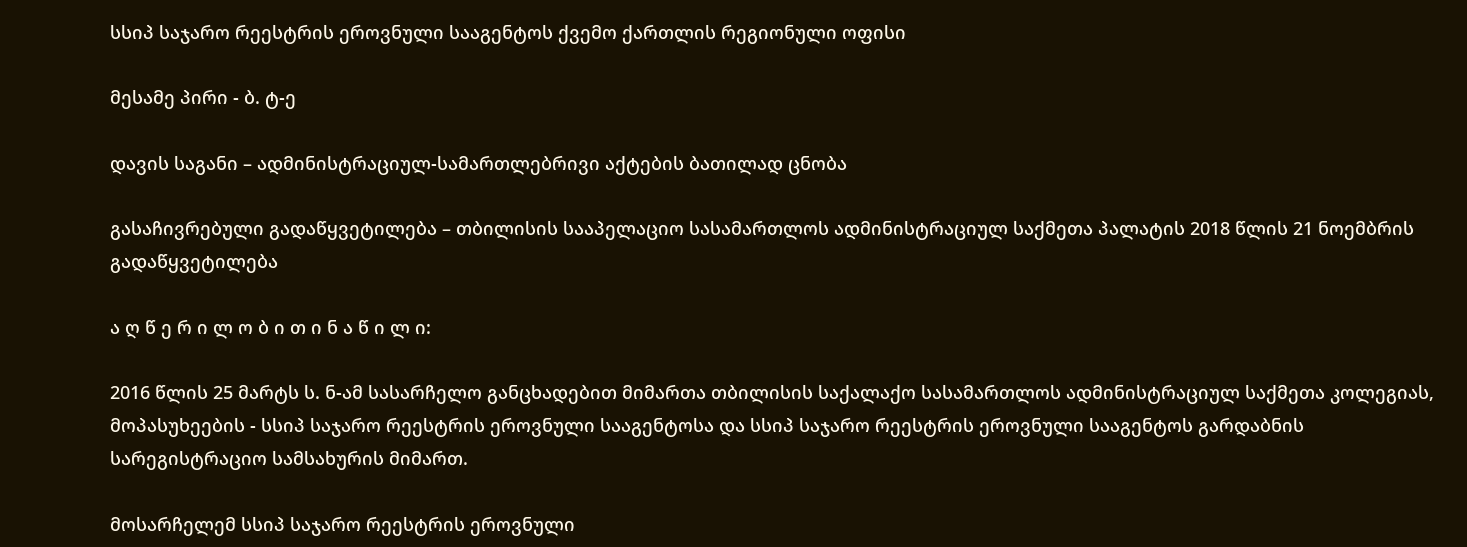სსიპ საჯარო რეესტრის ეროვნული სააგენტოს ქვემო ქართლის რეგიონული ოფისი

მესამე პირი - ბ. ტ-ე

დავის საგანი – ადმინისტრაციულ-სამართლებრივი აქტების ბათილად ცნობა

გასაჩივრებული გადაწყვეტილება – თბილისის სააპელაციო სასამართლოს ადმინისტრაციულ საქმეთა პალატის 2018 წლის 21 ნოემბრის გადაწყვეტილება

ა ღ წ ე რ ი ლ ო ბ ი თ ი ნ ა წ ი ლ ი:

2016 წლის 25 მარტს ს. ნ-ამ სასარჩელო განცხადებით მიმართა თბილისის საქალაქო სასამართლოს ადმინისტრაციულ საქმეთა კოლეგიას, მოპასუხეების - სსიპ საჯარო რეესტრის ეროვნული სააგენტოსა და სსიპ საჯარო რეესტრის ეროვნული სააგენტოს გარდაბნის სარეგისტრაციო სამსახურის მიმართ.

მოსარჩელემ სსიპ საჯარო რეესტრის ეროვნული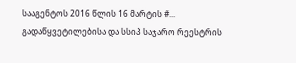სააგენტოს 2016 წლის 16 მარტის #... გადაწყვეტილებისა და სსიპ საჯარო რეესტრის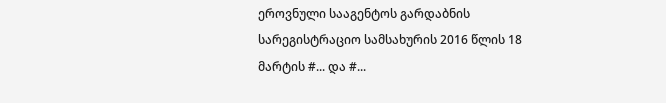ეროვნული სააგენტოს გარდაბნის სარეგისტრაციო სამსახურის 2016 წლის 18 მარტის #... და #...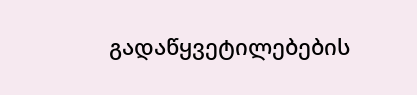გადაწყვეტილებების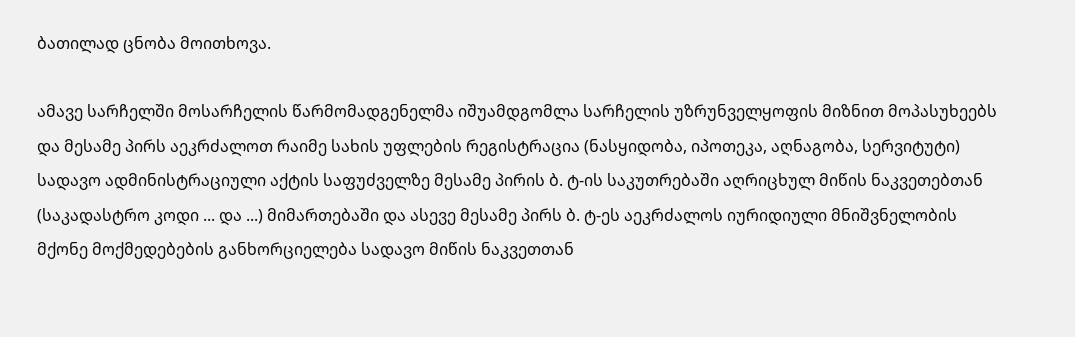ბათილად ცნობა მოითხოვა.

ამავე სარჩელში მოსარჩელის წარმომადგენელმა იშუამდგომლა სარჩელის უზრუნველყოფის მიზნით მოპასუხეებს და მესამე პირს აეკრძალოთ რაიმე სახის უფლების რეგისტრაცია (ნასყიდობა, იპოთეკა, აღნაგობა, სერვიტუტი) სადავო ადმინისტრაციული აქტის საფუძველზე მესამე პირის ბ. ტ-ის საკუთრებაში აღრიცხულ მიწის ნაკვეთებთან (საკადასტრო კოდი ... და ...) მიმართებაში და ასევე მესამე პირს ბ. ტ-ეს აეკრძალოს იურიდიული მნიშვნელობის მქონე მოქმედებების განხორციელება სადავო მიწის ნაკვეთთან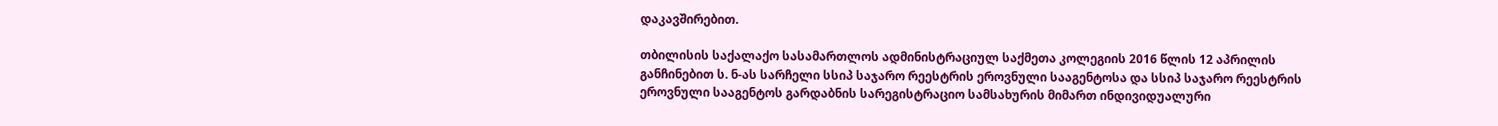დაკავშირებით.

თბილისის საქალაქო სასამართლოს ადმინისტრაციულ საქმეთა კოლეგიის 2016 წლის 12 აპრილის განჩინებით ს. ნ-ას სარჩელი სსიპ საჯარო რეესტრის ეროვნული სააგენტოსა და სსიპ საჯარო რეესტრის ეროვნული სააგენტოს გარდაბნის სარეგისტრაციო სამსახურის მიმართ ინდივიდუალური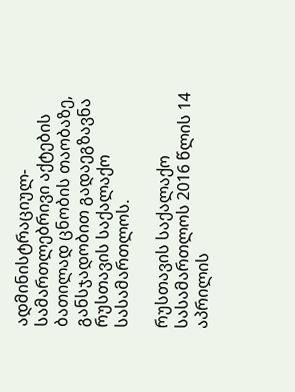ადმინისტრაციულ-სამართლებრივი აქტების ბათილად ცნობის თაობაზე, განსჯადობით გადაეგზავნა რუსთავის საქალაქო სასამართლოს.

რუსთავის საქალაქო სასამართლოს 2016 წლის 14 აპრილის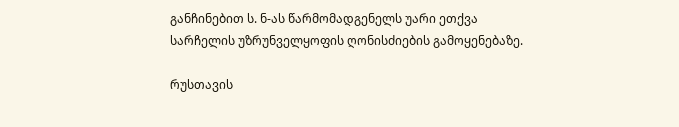განჩინებით ს. ნ-ას წარმომადგენელს უარი ეთქვა სარჩელის უზრუნველყოფის ღონისძიების გამოყენებაზე.

რუსთავის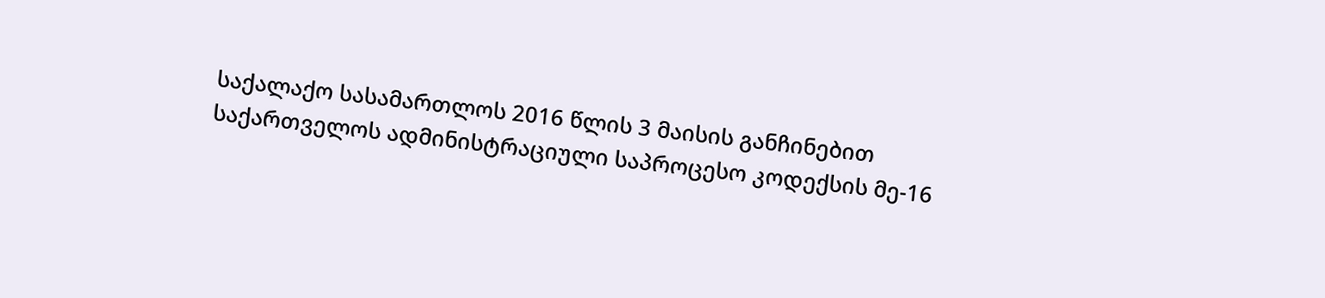საქალაქო სასამართლოს 2016 წლის 3 მაისის განჩინებით საქართველოს ადმინისტრაციული საპროცესო კოდექსის მე-16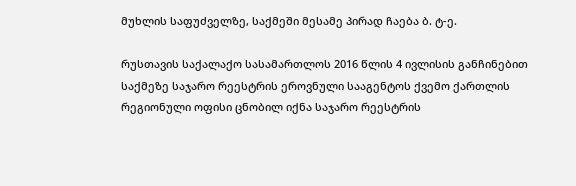მუხლის საფუძველზე, საქმეში მესამე პირად ჩაება ბ. ტ-ე.

რუსთავის საქალაქო სასამართლოს 2016 წლის 4 ივლისის განჩინებით საქმეზე საჯარო რეესტრის ეროვნული სააგენტოს ქვემო ქართლის რეგიონული ოფისი ცნობილ იქნა საჯარო რეესტრის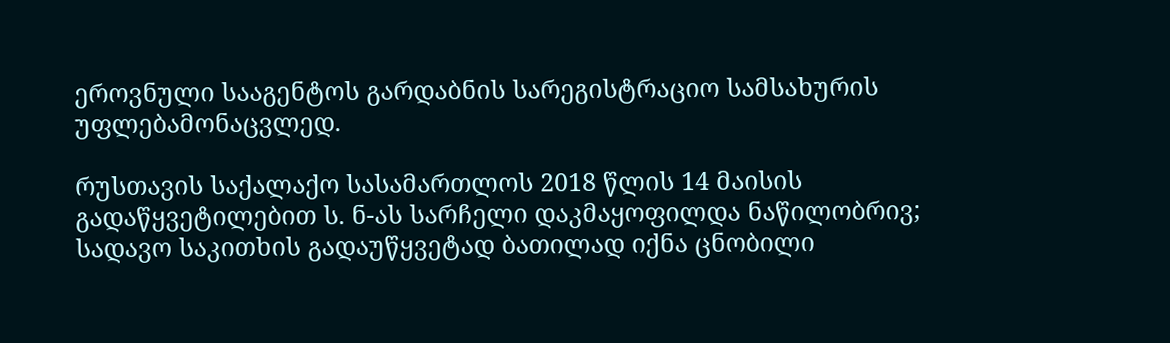ეროვნული სააგენტოს გარდაბნის სარეგისტრაციო სამსახურის უფლებამონაცვლედ.

რუსთავის საქალაქო სასამართლოს 2018 წლის 14 მაისის გადაწყვეტილებით ს. ნ-ას სარჩელი დაკმაყოფილდა ნაწილობრივ; სადავო საკითხის გადაუწყვეტად ბათილად იქნა ცნობილი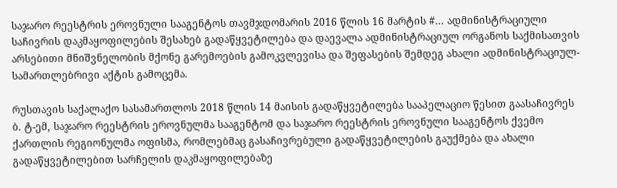საჯარო რეესტრის ეროვნული სააგენტოს თავმჯდომარის 2016 წლის 16 მარტის #... ადმინისტრაციული საჩივრის დაკმაყოფილების შესახებ გადაწყვეტილება და დაევალა ადმინისტრაციულ ორგანოს საქმისათვის არსებითი მნიშვნელობის მქონე გარემოების გამოკვლევისა და შეფასების შემდეგ ახალი ადმინისტრაციულ-სამართლებრივი აქტის გამოცემა.

რუსთავის საქალაქო სასამართლოს 2018 წლის 14 მაისის გადაწყვეტილება სააპელაციო წესით გაასაჩივრეს ბ. ტ-ემ, საჯარო რეესტრის ეროვნულმა სააგენტომ და საჯარო რეესტრის ეროვნული სააგენტოს ქვემო ქართლის რეგიონულმა ოფისმა, რომლებმაც გასაჩივრებული გადაწყვეტილების გაუქმება და ახალი გადაწყვეტილებით სარჩელის დაკმაყოფილებაზე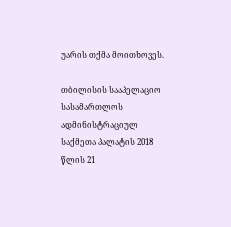უარის თქმა მოითხოვეს.

თბილისის სააპელაციო სასამართლოს ადმინისტრაციულ საქმეთა პალატის 2018 წლის 21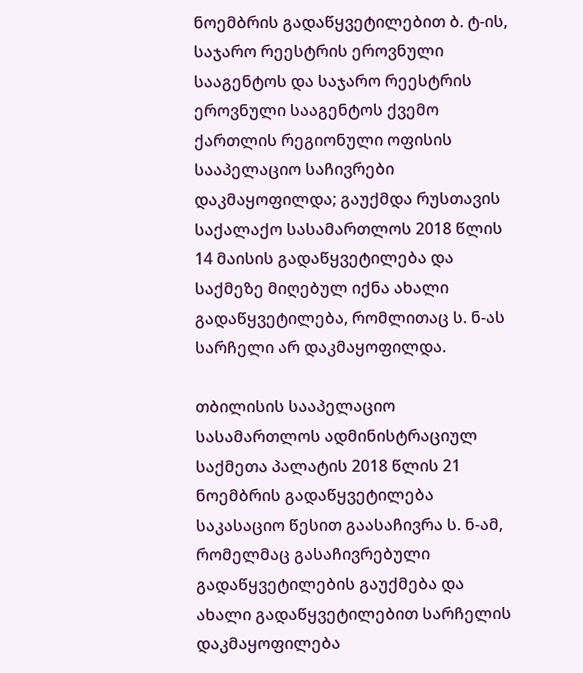ნოემბრის გადაწყვეტილებით ბ. ტ-ის, საჯარო რეესტრის ეროვნული სააგენტოს და საჯარო რეესტრის ეროვნული სააგენტოს ქვემო ქართლის რეგიონული ოფისის სააპელაციო საჩივრები დაკმაყოფილდა; გაუქმდა რუსთავის საქალაქო სასამართლოს 2018 წლის 14 მაისის გადაწყვეტილება და საქმეზე მიღებულ იქნა ახალი გადაწყვეტილება, რომლითაც ს. ნ-ას სარჩელი არ დაკმაყოფილდა.

თბილისის სააპელაციო სასამართლოს ადმინისტრაციულ საქმეთა პალატის 2018 წლის 21 ნოემბრის გადაწყვეტილება საკასაციო წესით გაასაჩივრა ს. ნ-ამ, რომელმაც გასაჩივრებული გადაწყვეტილების გაუქმება და ახალი გადაწყვეტილებით სარჩელის დაკმაყოფილება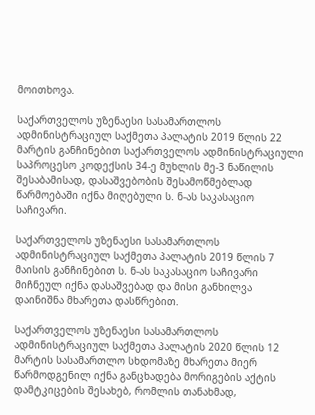მოითხოვა.

საქართველოს უზენაესი სასამართლოს ადმინისტრაციულ საქმეთა პალატის 2019 წლის 22 მარტის განჩინებით საქართველოს ადმინისტრაციული საპროცესო კოდექსის 34-ე მუხლის მე-3 ნაწილის შესაბამისად, დასაშვებობის შესამოწმებლად წარმოებაში იქნა მიღებული ს. ნ-ას საკასაციო საჩივარი.

საქართველოს უზენაესი სასამართლოს ადმინისტრაციულ საქმეთა პალატის 2019 წლის 7 მაისის განჩინებით ს. ნ-ას საკასაციო საჩივარი მიჩნეულ იქნა დასაშვებად და მისი განხილვა დაინიშნა მხარეთა დასწრებით.

საქართველოს უზენაესი სასამართლოს ადმინისტრაციულ საქმეთა პალატის 2020 წლის 12 მარტის სასამართლო სხდომაზე მხარეთა მიერ წარმოდგენილ იქნა განცხადება მორიგების აქტის დამტკიცების შესახებ, რომლის თანახმად,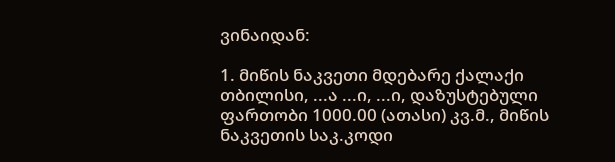ვინაიდან:

1. მიწის ნაკვეთი მდებარე ქალაქი თბილისი, ...ა ...ი, ...ი, დაზუსტებული ფართობი 1000.00 (ათასი) კვ.მ., მიწის ნაკვეთის საკ.კოდი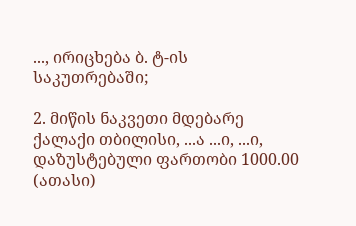..., ირიცხება ბ. ტ-ის საკუთრებაში;

2. მიწის ნაკვეთი მდებარე ქალაქი თბილისი, ...ა ...ი, ...ი, დაზუსტებული ფართობი 1000.00 (ათასი)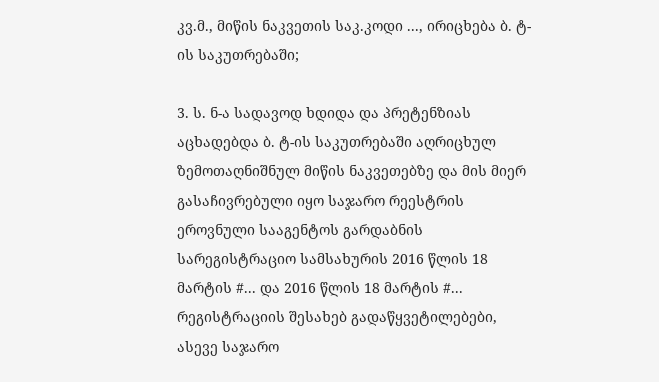კვ.მ., მიწის ნაკვეთის საკ.კოდი ..., ირიცხება ბ. ტ-ის საკუთრებაში;

3. ს. ნ-ა სადავოდ ხდიდა და პრეტენზიას აცხადებდა ბ. ტ-ის საკუთრებაში აღრიცხულ ზემოთაღნიშნულ მიწის ნაკვეთებზე და მის მიერ გასაჩივრებული იყო საჯარო რეესტრის ეროვნული სააგენტოს გარდაბნის სარეგისტრაციო სამსახურის 2016 წლის 18 მარტის #... და 2016 წლის 18 მარტის #... რეგისტრაციის შესახებ გადაწყვეტილებები, ასევე საჯარო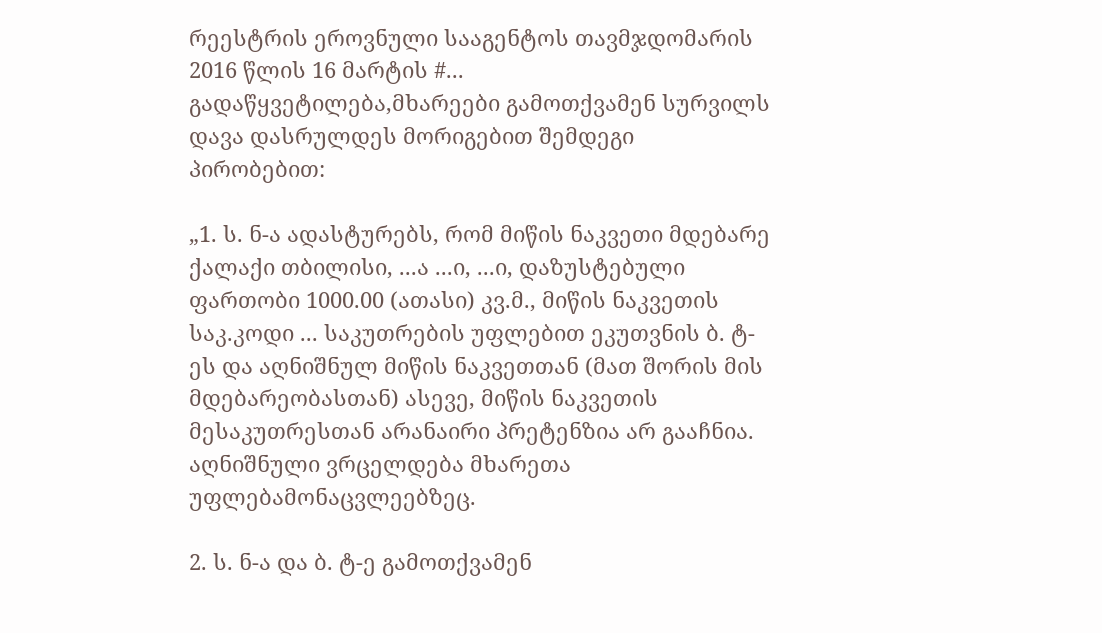რეესტრის ეროვნული სააგენტოს თავმჯდომარის 2016 წლის 16 მარტის #... გადაწყვეტილება,მხარეები გამოთქვამენ სურვილს დავა დასრულდეს მორიგებით შემდეგი პირობებით:

„1. ს. ნ-ა ადასტურებს, რომ მიწის ნაკვეთი მდებარე ქალაქი თბილისი, ...ა ...ი, ...ი, დაზუსტებული ფართობი 1000.00 (ათასი) კვ.მ., მიწის ნაკვეთის საკ.კოდი ... საკუთრების უფლებით ეკუთვნის ბ. ტ-ეს და აღნიშნულ მიწის ნაკვეთთან (მათ შორის მის მდებარეობასთან) ასევე, მიწის ნაკვეთის მესაკუთრესთან არანაირი პრეტენზია არ გააჩნია. აღნიშნული ვრცელდება მხარეთა უფლებამონაცვლეებზეც.

2. ს. ნ-ა და ბ. ტ-ე გამოთქვამენ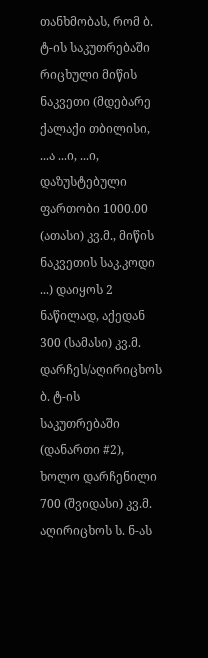თანხმობას, რომ ბ. ტ-ის საკუთრებაში რიცხული მიწის ნაკვეთი (მდებარე ქალაქი თბილისი, ...ა ...ი, ...ი, დაზუსტებული ფართობი 1000.00 (ათასი) კვ.მ., მიწის ნაკვეთის საკ.კოდი ...) დაიყოს 2 ნაწილად, აქედან 300 (სამასი) კვ.მ. დარჩეს/აღირიცხოს ბ. ტ-ის საკუთრებაში (დანართი #2), ხოლო დარჩენილი 700 (შვიდასი) კვ.მ. აღირიცხოს ს. ნ-ას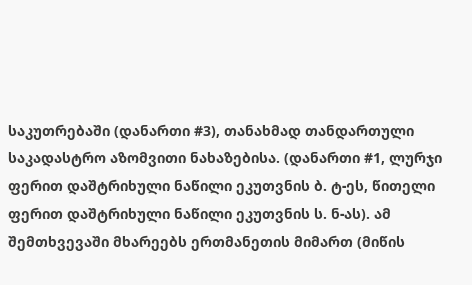საკუთრებაში (დანართი #3), თანახმად თანდართული საკადასტრო აზომვითი ნახაზებისა. (დანართი #1, ლურჯი ფერით დაშტრიხული ნაწილი ეკუთვნის ბ. ტ-ეს, წითელი ფერით დაშტრიხული ნაწილი ეკუთვნის ს. ნ-ას). ამ შემთხვევაში მხარეებს ერთმანეთის მიმართ (მიწის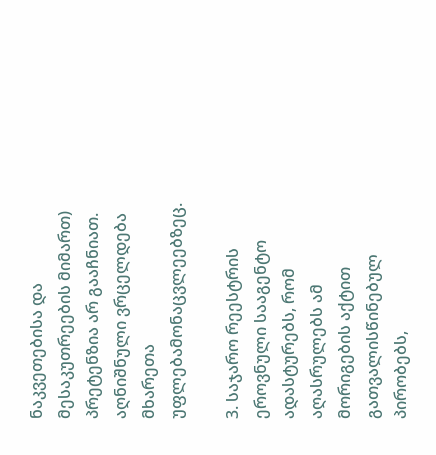ნაკვეთებისა და მესაკუთრეების მიმართ) პრეტენზია არ გააჩნიათ. აღნიშნული ვრცელდება მხარეთა უფლებამონაცვლეებზეც.

3. საჯარო რეესტრის ეროვნული სააგენტო ადასტურებს, რომ აღასრულებს ამ მორიგების აქტით გათვალისწინებულ პირობებს,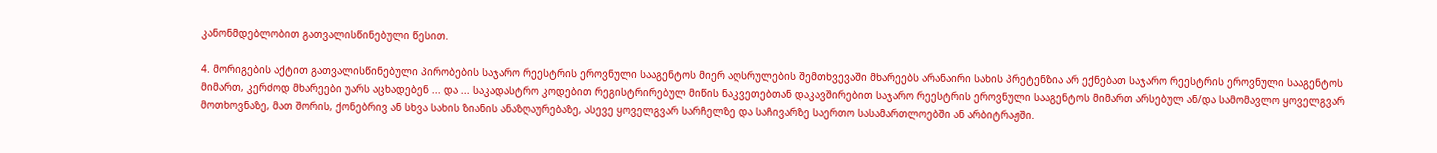კანონმდებლობით გათვალისწინებული წესით.

4. მორიგების აქტით გათვალისწინებული პირობების საჯარო რეესტრის ეროვნული სააგენტოს მიერ აღსრულების შემთხვევაში მხარეებს არანაირი სახის პრეტენზია არ ექნებათ საჯარო რეესტრის ეროვნული სააგენტოს მიმართ, კერძოდ მხარეები უარს აცხადებენ ... და ... საკადასტრო კოდებით რეგისტრირებულ მიწის ნაკვეთებთან დაკავშირებით საჯარო რეესტრის ეროვნული სააგენტოს მიმართ არსებულ ან/და სამომავლო ყოველგვარ მოთხოვნაზე, მათ შორის, ქონებრივ ან სხვა სახის ზიანის ანაზღაურებაზე, ასევე ყოველგვარ სარჩელზე და საჩივარზე საერთო სასამართლოებში ან არბიტრაჟში.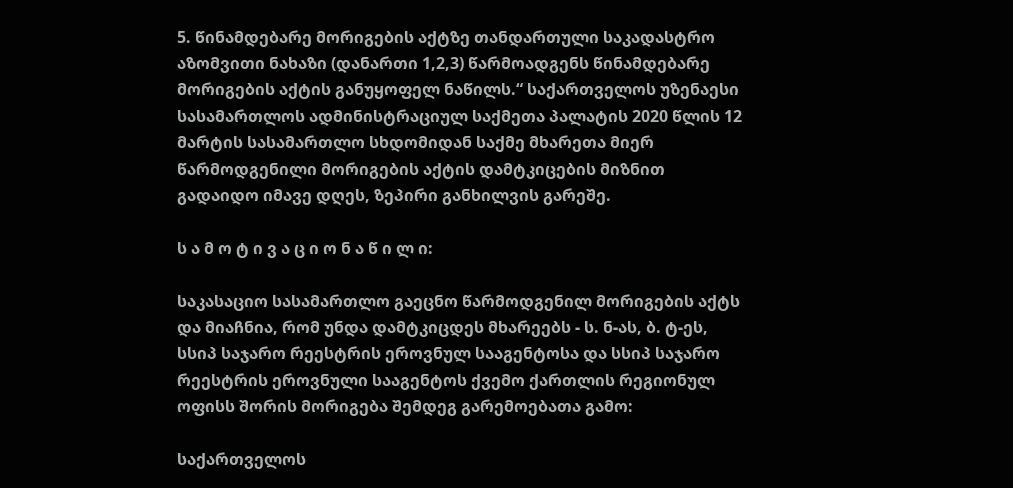5. წინამდებარე მორიგების აქტზე თანდართული საკადასტრო აზომვითი ნახაზი (დანართი 1,2,3) წარმოადგენს წინამდებარე მორიგების აქტის განუყოფელ ნაწილს.“ საქართველოს უზენაესი სასამართლოს ადმინისტრაციულ საქმეთა პალატის 2020 წლის 12 მარტის სასამართლო სხდომიდან საქმე მხარეთა მიერ წარმოდგენილი მორიგების აქტის დამტკიცების მიზნით გადაიდო იმავე დღეს, ზეპირი განხილვის გარეშე.

ს ა მ ო ტ ი ვ ა ც ი ო ნ ა წ ი ლ ი:

საკასაციო სასამართლო გაეცნო წარმოდგენილ მორიგების აქტს და მიაჩნია, რომ უნდა დამტკიცდეს მხარეებს - ს. ნ-ას, ბ. ტ-ეს, სსიპ საჯარო რეესტრის ეროვნულ სააგენტოსა და სსიპ საჯარო რეესტრის ეროვნული სააგენტოს ქვემო ქართლის რეგიონულ ოფისს შორის მორიგება შემდეგ გარემოებათა გამო:

საქართველოს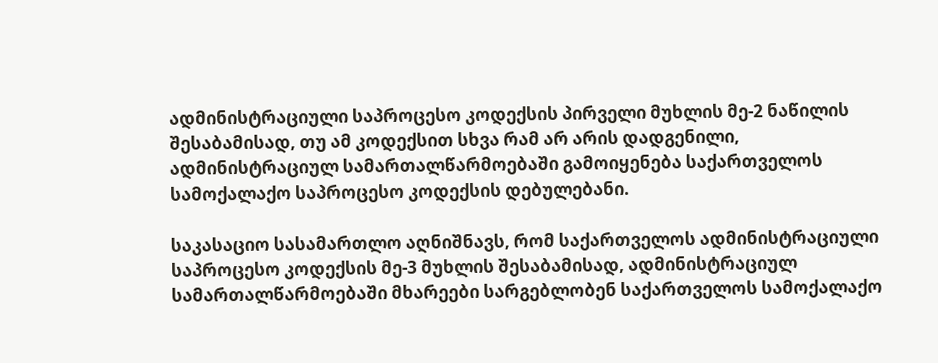ადმინისტრაციული საპროცესო კოდექსის პირველი მუხლის მე-2 ნაწილის შესაბამისად, თუ ამ კოდექსით სხვა რამ არ არის დადგენილი, ადმინისტრაციულ სამართალწარმოებაში გამოიყენება საქართველოს სამოქალაქო საპროცესო კოდექსის დებულებანი.

საკასაციო სასამართლო აღნიშნავს, რომ საქართველოს ადმინისტრაციული საპროცესო კოდექსის მე-3 მუხლის შესაბამისად, ადმინისტრაციულ სამართალწარმოებაში მხარეები სარგებლობენ საქართველოს სამოქალაქო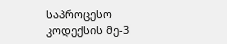საპროცესო კოდექსის მე-3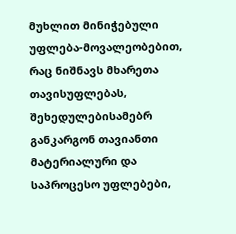მუხლით მინიჭებული უფლება-მოვალეობებით, რაც ნიშნავს მხარეთა თავისუფლებას, შეხედულებისამებრ განკარგონ თავიანთი მატერიალური და საპროცესო უფლებები,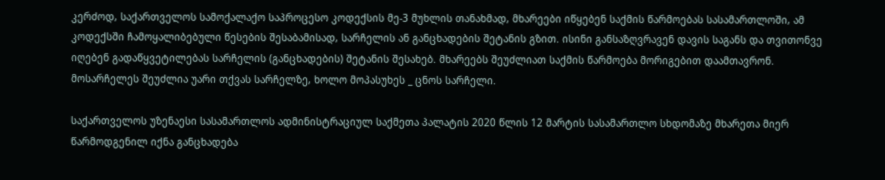კერძოდ, საქართველოს სამოქალაქო საპროცესო კოდექსის მე-3 მუხლის თანახმად, მხარეები იწყებენ საქმის წარმოებას სასამართლოში, ამ კოდექსში ჩამოყალიბებული წესების შესაბამისად, სარჩელის ან განცხადების შეტანის გზით. ისინი განსაზღვრავენ დავის საგანს და თვითონვე იღებენ გადაწყვეტილებას სარჩელის (განცხადების) შეტანის შესახებ. მხარეებს შეუძლიათ საქმის წარმოება მორიგებით დაამთავრონ. მოსარჩელეს შეუძლია უარი თქვას სარჩელზე, ხოლო მოპასუხეს _ ცნოს სარჩელი.

საქართველოს უზენაესი სასამართლოს ადმინისტრაციულ საქმეთა პალატის 2020 წლის 12 მარტის სასამართლო სხდომაზე მხარეთა მიერ წარმოდგენილ იქნა განცხადება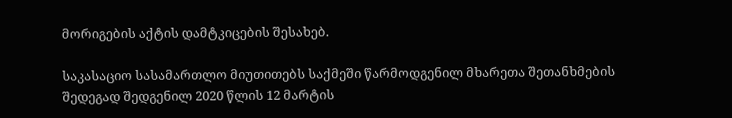მორიგების აქტის დამტკიცების შესახებ.

საკასაციო სასამართლო მიუთითებს საქმეში წარმოდგენილ მხარეთა შეთანხმების შედეგად შედგენილ 2020 წლის 12 მარტის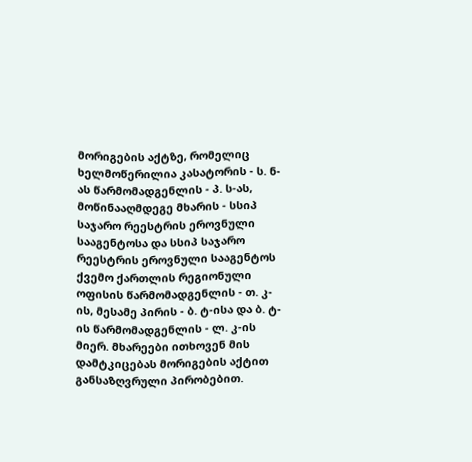მორიგების აქტზე, რომელიც ხელმოწერილია კასატორის - ს. ნ-ას წარმომადგენლის - პ. ს-ას, მოწინააღმდეგე მხარის - სსიპ საჯარო რეესტრის ეროვნული სააგენტოსა და სსიპ საჯარო რეესტრის ეროვნული სააგენტოს ქვემო ქართლის რეგიონული ოფისის წარმომადგენლის - თ. კ-ის, მესამე პირის - ბ. ტ-ისა და ბ. ტ-ის წარმომადგენლის - ლ. კ-ის მიერ. მხარეები ითხოვენ მის დამტკიცებას მორიგების აქტით განსაზღვრული პირობებით.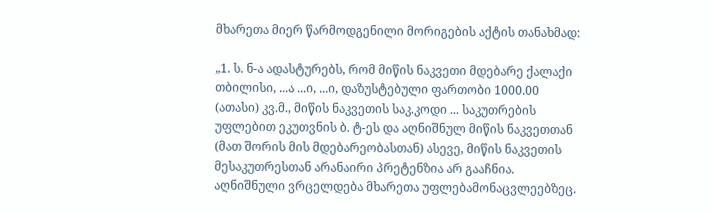მხარეთა მიერ წარმოდგენილი მორიგების აქტის თანახმად:

„1. ს. ნ-ა ადასტურებს, რომ მიწის ნაკვეთი მდებარე ქალაქი თბილისი, ...ა ...ი, ...ი, დაზუსტებული ფართობი 1000.00 (ათასი) კვ.მ., მიწის ნაკვეთის საკ.კოდი ... საკუთრების უფლებით ეკუთვნის ბ. ტ-ეს და აღნიშნულ მიწის ნაკვეთთან (მათ შორის მის მდებარეობასთან) ასევე, მიწის ნაკვეთის მესაკუთრესთან არანაირი პრეტენზია არ გააჩნია. აღნიშნული ვრცელდება მხარეთა უფლებამონაცვლეებზეც.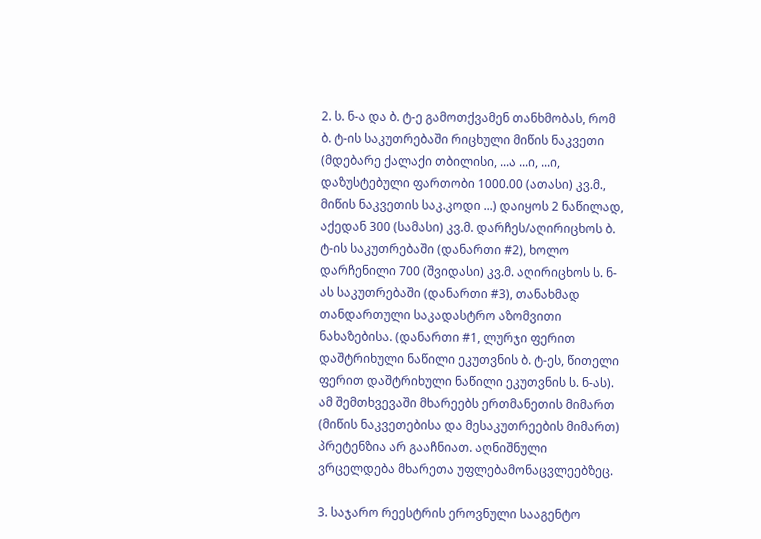2. ს. ნ-ა და ბ. ტ-ე გამოთქვამენ თანხმობას, რომ ბ. ტ-ის საკუთრებაში რიცხული მიწის ნაკვეთი (მდებარე ქალაქი თბილისი, ...ა ...ი, ...ი, დაზუსტებული ფართობი 1000.00 (ათასი) კვ.მ., მიწის ნაკვეთის საკ.კოდი ...) დაიყოს 2 ნაწილად, აქედან 300 (სამასი) კვ.მ. დარჩეს/აღირიცხოს ბ. ტ-ის საკუთრებაში (დანართი #2), ხოლო დარჩენილი 700 (შვიდასი) კვ.მ. აღირიცხოს ს. ნ-ას საკუთრებაში (დანართი #3), თანახმად თანდართული საკადასტრო აზომვითი ნახაზებისა. (დანართი #1, ლურჯი ფერით დაშტრიხული ნაწილი ეკუთვნის ბ. ტ-ეს, წითელი ფერით დაშტრიხული ნაწილი ეკუთვნის ს. ნ-ას). ამ შემთხვევაში მხარეებს ერთმანეთის მიმართ (მიწის ნაკვეთებისა და მესაკუთრეების მიმართ) პრეტენზია არ გააჩნიათ. აღნიშნული ვრცელდება მხარეთა უფლებამონაცვლეებზეც.

3. საჯარო რეესტრის ეროვნული სააგენტო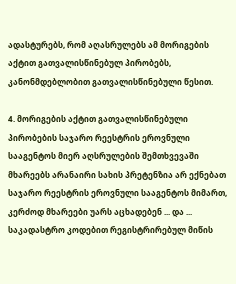ადასტურებს, რომ აღასრულებს ამ მორიგების აქტით გათვალისწინებულ პირობებს, კანონმდებლობით გათვალისწინებული წესით.

4. მორიგების აქტით გათვალისწინებული პირობების საჯარო რეესტრის ეროვნული სააგენტოს მიერ აღსრულების შემთხვევაში მხარეებს არანაირი სახის პრეტენზია არ ექნებათ საჯარო რეესტრის ეროვნული სააგენტოს მიმართ, კერძოდ მხარეები უარს აცხადებენ ... და ... საკადასტრო კოდებით რეგისტრირებულ მიწის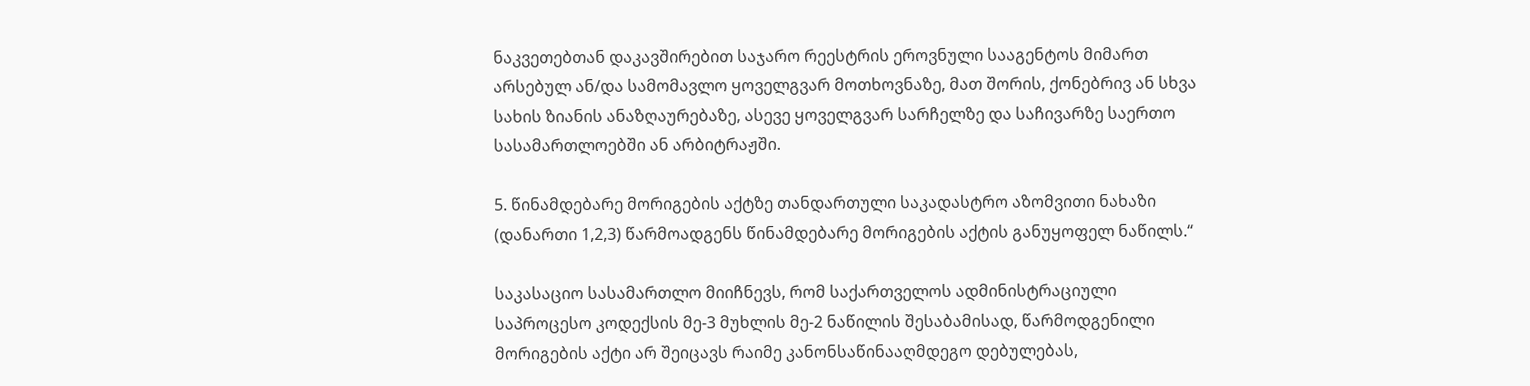ნაკვეთებთან დაკავშირებით საჯარო რეესტრის ეროვნული სააგენტოს მიმართ არსებულ ან/და სამომავლო ყოველგვარ მოთხოვნაზე, მათ შორის, ქონებრივ ან სხვა სახის ზიანის ანაზღაურებაზე, ასევე ყოველგვარ სარჩელზე და საჩივარზე საერთო სასამართლოებში ან არბიტრაჟში.

5. წინამდებარე მორიგების აქტზე თანდართული საკადასტრო აზომვითი ნახაზი (დანართი 1,2,3) წარმოადგენს წინამდებარე მორიგების აქტის განუყოფელ ნაწილს.“

საკასაციო სასამართლო მიიჩნევს, რომ საქართველოს ადმინისტრაციული საპროცესო კოდექსის მე-3 მუხლის მე-2 ნაწილის შესაბამისად, წარმოდგენილი მორიგების აქტი არ შეიცავს რაიმე კანონსაწინააღმდეგო დებულებას,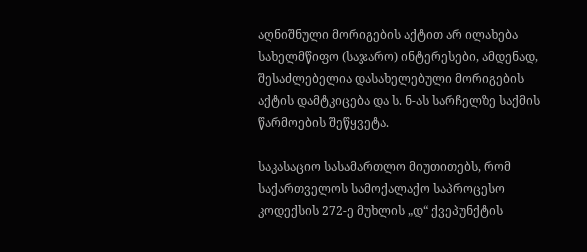აღნიშნული მორიგების აქტით არ ილახება სახელმწიფო (საჯარო) ინტერესები, ამდენად, შესაძლებელია დასახელებული მორიგების აქტის დამტკიცება და ს. ნ-ას სარჩელზე საქმის წარმოების შეწყვეტა.

საკასაციო სასამართლო მიუთითებს, რომ საქართველოს სამოქალაქო საპროცესო კოდექსის 272-ე მუხლის „დ“ ქვეპუნქტის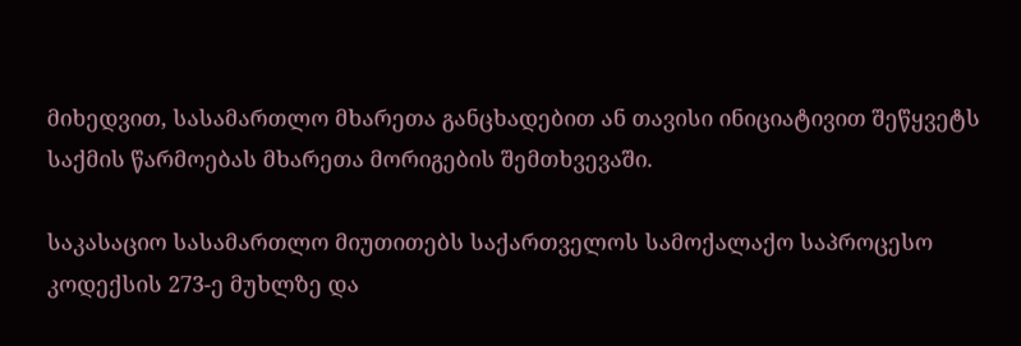მიხედვით, სასამართლო მხარეთა განცხადებით ან თავისი ინიციატივით შეწყვეტს საქმის წარმოებას მხარეთა მორიგების შემთხვევაში.

საკასაციო სასამართლო მიუთითებს საქართველოს სამოქალაქო საპროცესო კოდექსის 273-ე მუხლზე და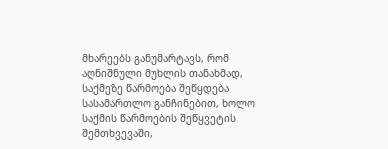მხარეებს განუმარტავს, რომ აღნიშნული მუხლის თანახმად, საქმეზე წარმოება შეწყდება სასამართლო განჩინებით, ხოლო საქმის წარმოების შეწყვეტის შემთხვევაში,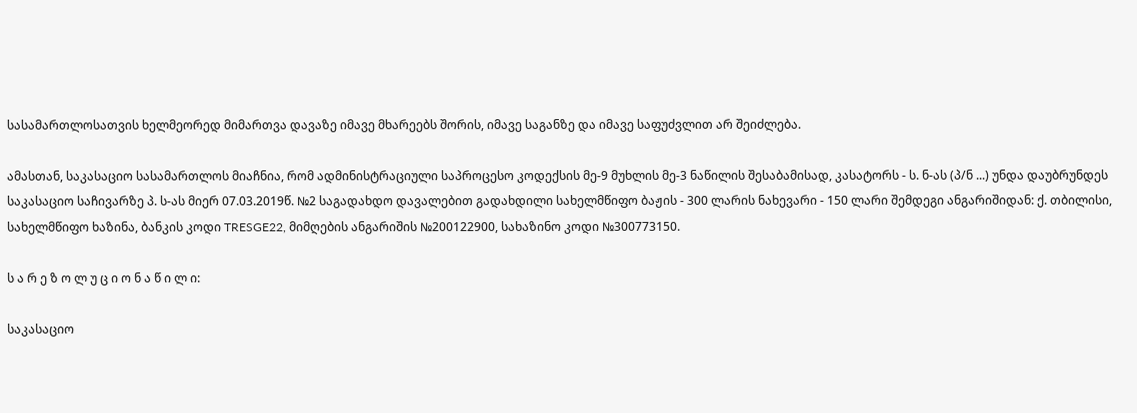სასამართლოსათვის ხელმეორედ მიმართვა დავაზე იმავე მხარეებს შორის, იმავე საგანზე და იმავე საფუძვლით არ შეიძლება.

ამასთან, საკასაციო სასამართლოს მიაჩნია, რომ ადმინისტრაციული საპროცესო კოდექსის მე-9 მუხლის მე-3 ნაწილის შესაბამისად, კასატორს - ს. ნ-ას (პ/ნ ...) უნდა დაუბრუნდეს საკასაციო საჩივარზე პ. ს-ას მიერ 07.03.2019წ. №2 საგადახდო დავალებით გადახდილი სახელმწიფო ბაჟის - 300 ლარის ნახევარი - 150 ლარი შემდეგი ანგარიშიდან: ქ. თბილისი, სახელმწიფო ხაზინა, ბანკის კოდი TRESGE22, მიმღების ანგარიშის №200122900, სახაზინო კოდი №300773150.

ს ა რ ე ზ ო ლ უ ც ი ო ნ ა წ ი ლ ი:

საკასაციო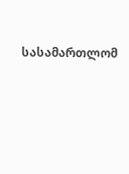სასამართლომ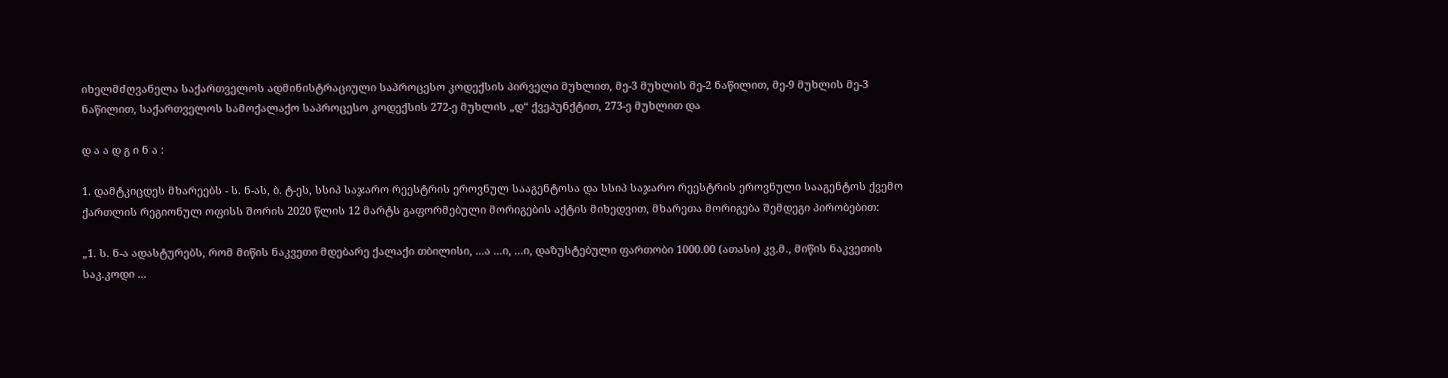იხელმძღვანელა საქართველოს ადმინისტრაციული საპროცესო კოდექსის პირველი მუხლით, მე-3 მუხლის მე-2 ნაწილით, მე-9 მუხლის მე-3 ნაწილით, საქართველოს სამოქალაქო საპროცესო კოდექსის 272-ე მუხლის „დ“ ქვეპუნქტით, 273-ე მუხლით და

დ ა ა დ გ ი ნ ა :

1. დამტკიცდეს მხარეებს - ს. ნ-ას, ბ. ტ-ეს, სსიპ საჯარო რეესტრის ეროვნულ სააგენტოსა და სსიპ საჯარო რეესტრის ეროვნული სააგენტოს ქვემო ქართლის რეგიონულ ოფისს შორის 2020 წლის 12 მარტს გაფორმებული მორიგების აქტის მიხედვით, მხარეთა მორიგება შემდეგი პირობებით:

„1. ს. ნ-ა ადასტურებს, რომ მიწის ნაკვეთი მდებარე ქალაქი თბილისი, ...ა ...ი, ...ი, დაზუსტებული ფართობი 1000.00 (ათასი) კვ.მ., მიწის ნაკვეთის საკ.კოდი ...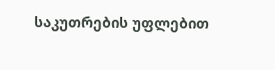საკუთრების უფლებით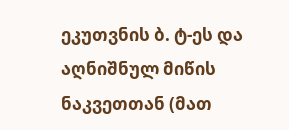ეკუთვნის ბ. ტ-ეს და აღნიშნულ მიწის ნაკვეთთან (მათ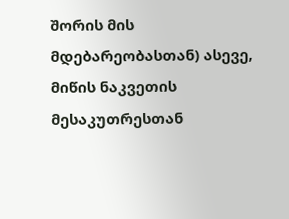შორის მის მდებარეობასთან) ასევე, მიწის ნაკვეთის მესაკუთრესთან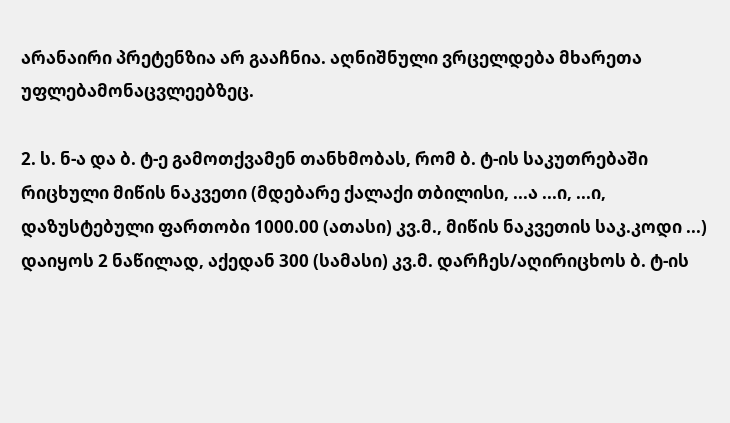არანაირი პრეტენზია არ გააჩნია. აღნიშნული ვრცელდება მხარეთა უფლებამონაცვლეებზეც.

2. ს. ნ-ა და ბ. ტ-ე გამოთქვამენ თანხმობას, რომ ბ. ტ-ის საკუთრებაში რიცხული მიწის ნაკვეთი (მდებარე ქალაქი თბილისი, ...ა ...ი, ...ი, დაზუსტებული ფართობი 1000.00 (ათასი) კვ.მ., მიწის ნაკვეთის საკ.კოდი ...) დაიყოს 2 ნაწილად, აქედან 300 (სამასი) კვ.მ. დარჩეს/აღირიცხოს ბ. ტ-ის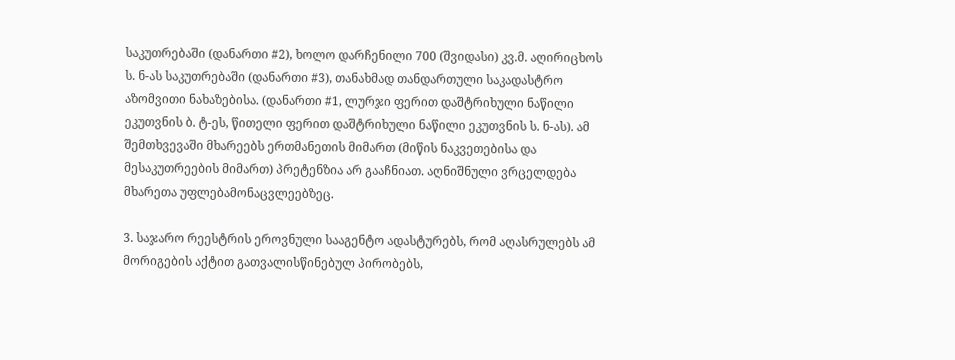საკუთრებაში (დანართი #2), ხოლო დარჩენილი 700 (შვიდასი) კვ.მ. აღირიცხოს ს. ნ-ას საკუთრებაში (დანართი #3), თანახმად თანდართული საკადასტრო აზომვითი ნახაზებისა. (დანართი #1, ლურჯი ფერით დაშტრიხული ნაწილი ეკუთვნის ბ. ტ-ეს, წითელი ფერით დაშტრიხული ნაწილი ეკუთვნის ს. ნ-ას). ამ შემთხვევაში მხარეებს ერთმანეთის მიმართ (მიწის ნაკვეთებისა და მესაკუთრეების მიმართ) პრეტენზია არ გააჩნიათ. აღნიშნული ვრცელდება მხარეთა უფლებამონაცვლეებზეც.

3. საჯარო რეესტრის ეროვნული სააგენტო ადასტურებს, რომ აღასრულებს ამ მორიგების აქტით გათვალისწინებულ პირობებს,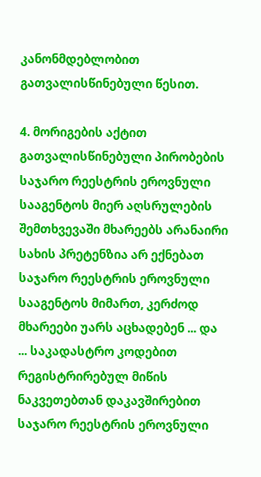კანონმდებლობით გათვალისწინებული წესით.

4. მორიგების აქტით გათვალისწინებული პირობების საჯარო რეესტრის ეროვნული სააგენტოს მიერ აღსრულების შემთხვევაში მხარეებს არანაირი სახის პრეტენზია არ ექნებათ საჯარო რეესტრის ეროვნული სააგენტოს მიმართ, კერძოდ მხარეები უარს აცხადებენ ... და ... საკადასტრო კოდებით რეგისტრირებულ მიწის ნაკვეთებთან დაკავშირებით საჯარო რეესტრის ეროვნული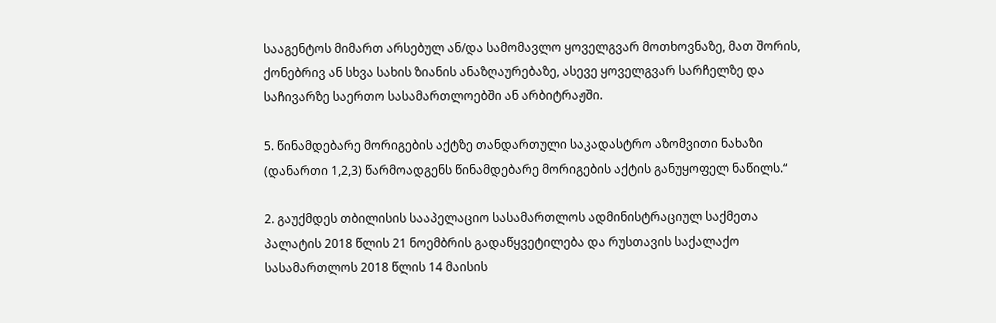სააგენტოს მიმართ არსებულ ან/და სამომავლო ყოველგვარ მოთხოვნაზე, მათ შორის, ქონებრივ ან სხვა სახის ზიანის ანაზღაურებაზე, ასევე ყოველგვარ სარჩელზე და საჩივარზე საერთო სასამართლოებში ან არბიტრაჟში.

5. წინამდებარე მორიგების აქტზე თანდართული საკადასტრო აზომვითი ნახაზი (დანართი 1,2,3) წარმოადგენს წინამდებარე მორიგების აქტის განუყოფელ ნაწილს.“

2. გაუქმდეს თბილისის სააპელაციო სასამართლოს ადმინისტრაციულ საქმეთა პალატის 2018 წლის 21 ნოემბრის გადაწყვეტილება და რუსთავის საქალაქო სასამართლოს 2018 წლის 14 მაისის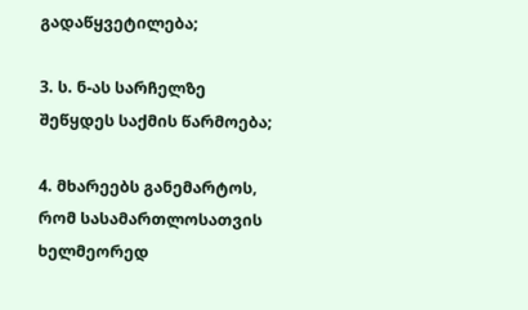გადაწყვეტილება;

3. ს. ნ-ას სარჩელზე შეწყდეს საქმის წარმოება;

4. მხარეებს განემარტოს, რომ სასამართლოსათვის ხელმეორედ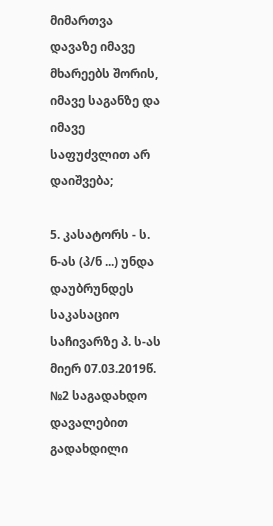მიმართვა დავაზე იმავე მხარეებს შორის, იმავე საგანზე და იმავე საფუძვლით არ დაიშვება;

5. კასატორს - ს. ნ-ას (პ/ნ ...) უნდა დაუბრუნდეს საკასაციო საჩივარზე პ. ს-ას მიერ 07.03.2019წ. №2 საგადახდო დავალებით გადახდილი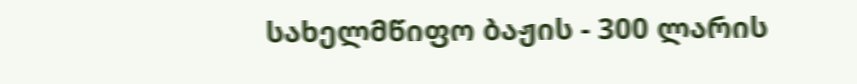სახელმწიფო ბაჟის - 300 ლარის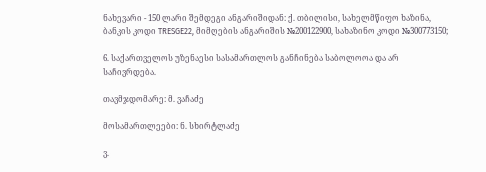ნახევარი - 150 ლარი შემდეგი ანგარიშიდან: ქ. თბილისი, სახელმწიფო ხაზინა, ბანკის კოდი TRESGE22, მიმღების ანგარიშის №200122900, სახაზინო კოდი №300773150;

6. საქართველოს უზენაესი სასამართლოს განჩინება საბოლოოა და არ საჩივრდება.

თავმჯდომარე: მ. ვაჩაძე

მოსამართლეები: ნ. სხირტლაძე

ვ.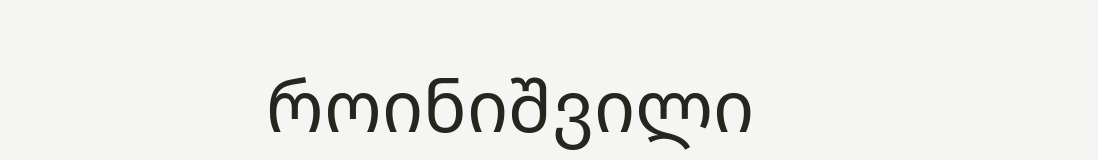როინიშვილი